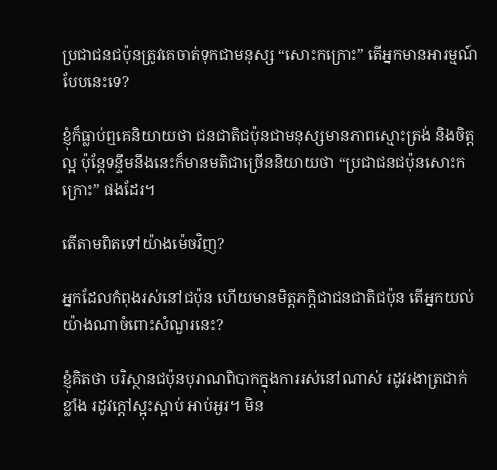ប្រជាជនជប៉ុនត្រូវគេចាត់ទុកជាមនុស្ស “សោះកក្រោះ” តើអ្នកមានអារម្មណ៍បែបនេះទេ?

ខ្ញុំក៏ធ្លាប់ឮគេនិយាយថា ជនជាតិជប៉ុនជាមនុស្សមានភាពស្មោះត្រង់ និងចិត្តល្អ ប៉ុន្តែទន្ទឹមនឹងនេះក៏មានមតិជាច្រើននិយាយថា “ប្រជាជនជប៉ុនសោះកក្រោះ” ផងដែរ។

តើតាមពិតទៅយ៉ាងម៉េចវិញ?

អ្នកដែលកំពុងរស់នៅជប៉ុន ហើយមានមិត្តភក្តិជាជនជាតិជប៉ុន តើអ្នកយល់យ៉ាងណាចំពោះសំណួរនេះ?

ខ្ញុំគិតថា បរិស្ថានជប៉ុនបុរាណពិបាកក្នុងការរស់នៅណាស់ រដូវរងាត្រជាក់ខ្លាំង រដូវក្តៅស្អុះស្អាប់ អាប់អួរ។ មិន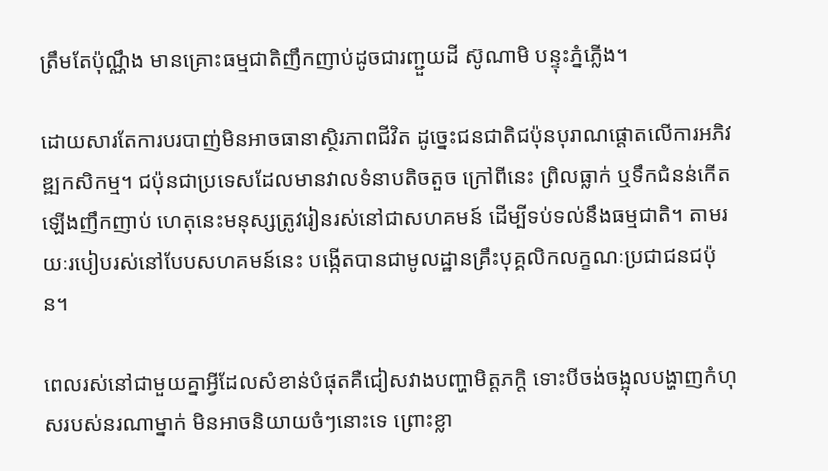ត្រឹមតែប៉ុណ្ណឹង មានគ្រោះធម្មជាតិញឹកញាប់ដូចជារញ្ជួយដី ស៊ូណាមិ បន្ទុះភ្នំភ្លើង។

ដោយសារតែការបរបាញ់មិនអាចធានាស្ថិរភាពជីវិត ដូច្នេះជនជាតិជប៉ុនបុរាណផ្តោតលើការអភិវឌ្ឍកសិកម្ម។ ជប៉ុនជាប្រទេសដែលមានវាលទំនាបតិចតួច ក្រៅពីនេះ ព្រិលធ្លាក់ ឬទឹកជំនន់កើតឡើងញឹកញាប់ ហេតុនេះមនុស្សត្រូវរៀនរស់នៅជាសហគមន៍ ដើម្បីទប់ទល់នឹងធម្មជាតិ។ តាមរយៈរបៀបរស់នៅបែបសហគមន៍នេះ បង្កើតបានជាមូលដ្ឋានគ្រឹះបុគ្គលិកលក្ខណៈប្រជាជនជប៉ុន។

ពេលរស់នៅជាមួយគ្នាអ្វីដែលសំខាន់បំផុតគឺជៀសវាងបញ្ហាមិត្តភក្ដិ ទោះបីចង់ចង្អុលបង្ហាញកំហុសរបស់នរណាម្នាក់ មិនអាចនិយាយចំៗនោះទេ ព្រោះខ្លា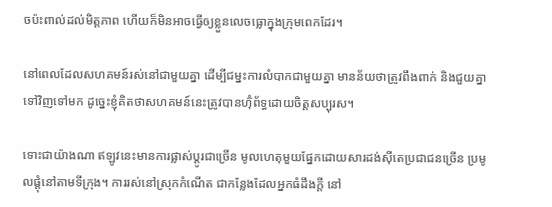ចប៉ះពាល់ដល់មិត្តភាព ហើយក៏មិនអាចធ្វើឲ្យខ្លួនលេចធ្លោក្នុងក្រុមពេកដែរ។

នៅពេលដែលសហគមន៍រស់នៅជាមួយគ្នា ដើម្បីជម្នះការលំបាកជាមួយគ្នា មានន័យថាត្រូវពឹងពាក់ និងជួយគ្នាទៅវិញទៅមក ដូច្នេះខ្ញុំគិតថាសហគមន៍នេះត្រូវបានហ៊ុំព័ទ្ធដោយចិត្តសប្បុរស។

ទោះជាយ៉ាងណា ឥឡូវនេះមានការផ្លាស់ប្តូរជាច្រើន មូលហេតុមួយផ្នែកដោយសារដង់ស៊ីតេប្រជាជនច្រើន ប្រមូលផ្តុំនៅតាមទីក្រុង។ ការរស់នៅស្រុកកំណើត ជាកន្លែងដែលអ្នកធំដឹងក្តី នៅ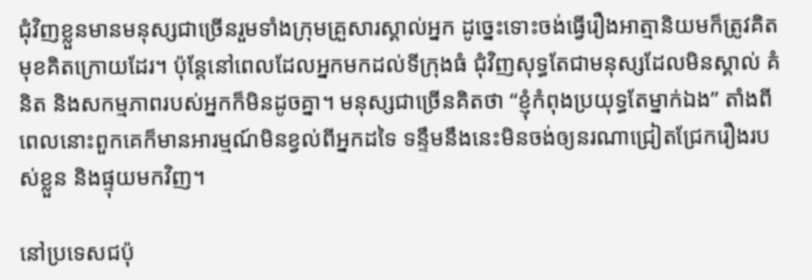ជុំវិញខ្លួនមានមនុស្សជាច្រើនរួមទាំងក្រុមគ្រួសារស្គាល់អ្នក ដូច្នេះទោះចង់ធ្វើរឿងអាត្មានិយមក៏ត្រូវគិតមុខគិតក្រោយដែរ។ ប៉ុន្តែនៅពេលដែលអ្នកមកដល់ទីក្រុងធំ ជុំវិញសុទ្ធតែជាមនុស្សដែលមិនស្គាល់ គំនិត និងសកម្មភាពរបស់អ្នកក៏មិនដូចគ្នា។ មនុស្សជាច្រើនគិតថា “ខ្ញុំកំពុងប្រយុទ្ធតែម្នាក់ឯង” តាំងពីពេលនោះពួកគេក៏មានអារម្មណ៍មិនខ្វល់ពីអ្នកដទៃ ទន្ទឹមនឹងនេះមិនចង់ឲ្យនរណាជ្រៀតជ្រែករឿងរបស់ខ្លួន និងផ្ទុយមកវិញ។

នៅប្រទេសជប៉ុ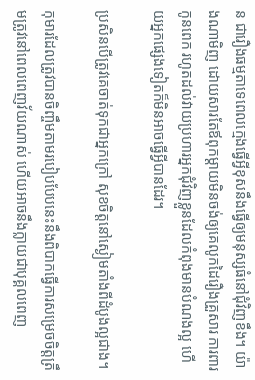ន ជារឿងធម្មតាទេពេលក្មេងធ្វើអ្វីខុសនឹងធ្វើឲ្យមនុស្សធំនៅជុំវិញខឹង។ យ៉ាងណាមិញ ដោយសារតែឪពុកម្តាយមិនចង់ឲ្យគេលូកដៃរឿងគ្រួសារ ការពារកូនពេក រហូតដល់វាយប្រហារអ្នកជុំវិញខ្លួនដែលកំពុងមានបំណងល្អ ហើយអ្នកផ្សេងទៀតក៏មិនអាចធ្វើអ្វីបានដែរ។

ប្រសិនបើត្រូវគេចាត់ទុកជាអ្នកក្រៅ សុខចិត្តនៅស្ងៀមតាំងពីដំបូងល្អជាង។

កុមារដែលត្រូវបានចិញ្ចឹមតាមរបៀបបែបនេះនឹងពិបាកធ្វើការសម្រេចចិត្តត្រឹមត្រូវនៅពេលពេញវ័យណាស់ ហើយអាចនឹងក្លាយជាបុគ្គលពេញ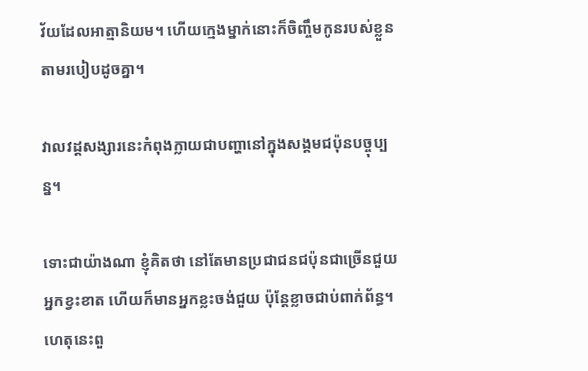វ័យដែលអាត្មានិយម។ ហើយក្មេងម្នាក់នោះក៏ចិញ្ចឹមកូនរបស់ខ្លួនតាមរបៀបដូចគ្នា។

វាលវដ្តសង្សារនេះកំពុងក្លាយជាបញ្ហានៅក្នុងសង្គមជប៉ុនបច្ចុប្បន្ន។

ទោះជាយ៉ាងណា ខ្ញុំគិតថា នៅតែមានប្រជាជនជប៉ុនជាច្រើនជួយអ្នកខ្វះខាត ហើយក៏មានអ្នកខ្លះចង់ជួយ ប៉ុន្តែខ្លាចជាប់ពាក់ព័ន្ធ។ ហេតុនេះពួ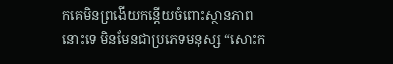កគេមិនព្រងើយកន្តើយចំពោះស្ថានភាពនោះទេ មិនមែនជាប្រភេទមនុស្ស “សោះក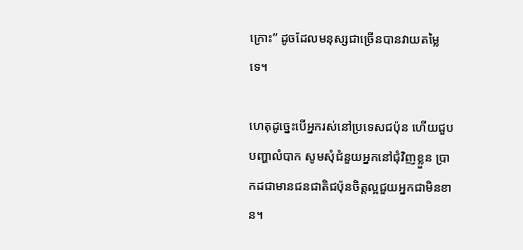ក្រោះ” ដូចដែលមនុស្សជាច្រើនបានវាយតម្លៃទេ។

ហេតុដូច្នេះបើអ្នករស់នៅប្រទេសជប៉ុន ហើយជួបបញ្ហាលំបាក សូមសុំជំនួយអ្នកនៅជុំវិញខ្លួន ប្រាកដជាមានជនជាតិជប៉ុនចិត្តល្អជួយអ្នកជាមិនខាន។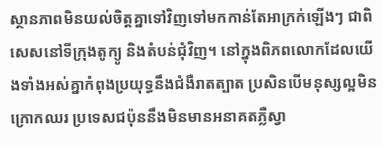ស្ថានភាពមិនយល់ចិត្តគ្នាទៅវិញទៅមកកាន់តែអាក្រក់ឡើងៗ ជាពិសេសនៅទីក្រុងតូក្យូ និងតំបន់ជុំវិញ។ នៅក្នុងពិភពលោកដែលយើងទាំងអស់គ្នាកំពុងប្រយុទ្ធនឹងជំងឺរាតត្បាត ប្រសិនបើមនុស្សល្អមិនក្រោកឈរ ប្រទេសជប៉ុននឹងមិនមានអនាគតភ្លឺស្វា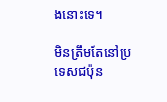ងនោះទេ។

មិនត្រឹមតែនៅប្រទេសជប៉ុន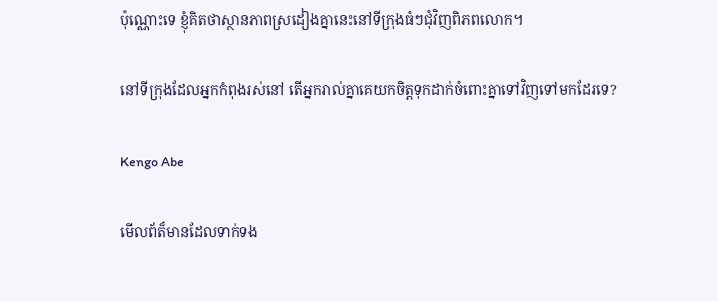ប៉ុណ្ណោះទេ ខ្ញុំគិតថាស្ថានភាពស្រដៀងគ្នានេះនៅទីក្រុងធំៗជុំវិញពិភពលោក។

នៅទីក្រុងដែលអ្នកកំពុងរស់នៅ តើអ្នករាល់គ្នាគេយកចិត្តទុកដាក់ចំពោះគ្នាទៅវិញទៅមកដែរទេ?

Kengo Abe

មើលព័ត៏មានដែលទាក់ទង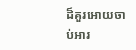ដ៏គួរអោយចាប់អារ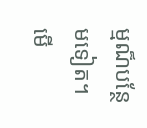ម្មណ៏បន្ថែមទៀត។
មើ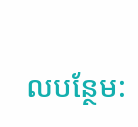លបន្ថែម: